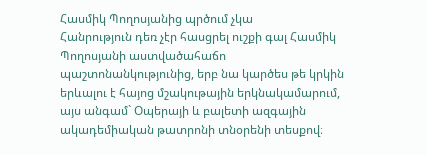Հասմիկ Պողոսյանից պրծում չկա
Հանրություն դեռ չէր հասցրել ուշքի գալ Հասմիկ Պողոսյանի աստվածահաճո պաշտոնանկությունից, երբ նա կարծես թե կրկին երևալու է հայոց մշակութային երկնակամարում, այս անգամ` Օպերայի և բալետի ազգային ակադեմիական թատրոնի տնօրենի տեսքով։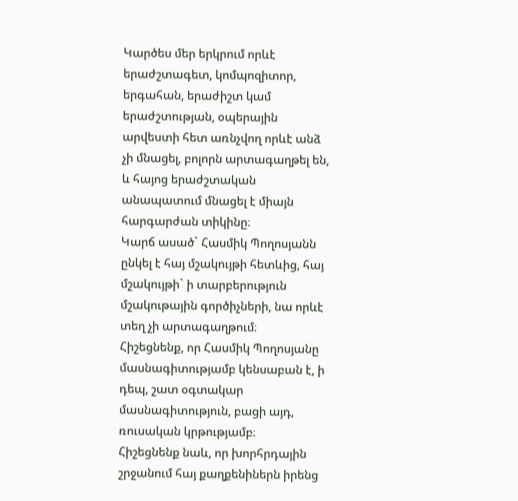Կարծես մեր երկրում որևէ երաժշտագետ, կոմպոզիտոր, երգահան, երաժիշտ կամ երաժշտության, օպերային արվեստի հետ առնչվող որևէ անձ չի մնացել, բոլորն արտագաղթել են, և հայոց երաժշտական անապատում մնացել է միայն հարգարժան տիկինը։
Կարճ ասած` Հասմիկ Պողոսյանն ընկել է հայ մշակույթի հետևից, հայ մշակույթի` ի տարբերություն մշակութային գործիչների, նա որևէ տեղ չի արտագաղթում։
Հիշեցնենք, որ Հասմիկ Պողոսյանը մասնագիտությամբ կենսաբան է, ի դեպ, շատ օգտակար մասնագիտություն, բացի այդ, ռուսական կրթությամբ։
Հիշեցնենք նաև, որ խորհրդային շրջանում հայ քաղքենիներն իրենց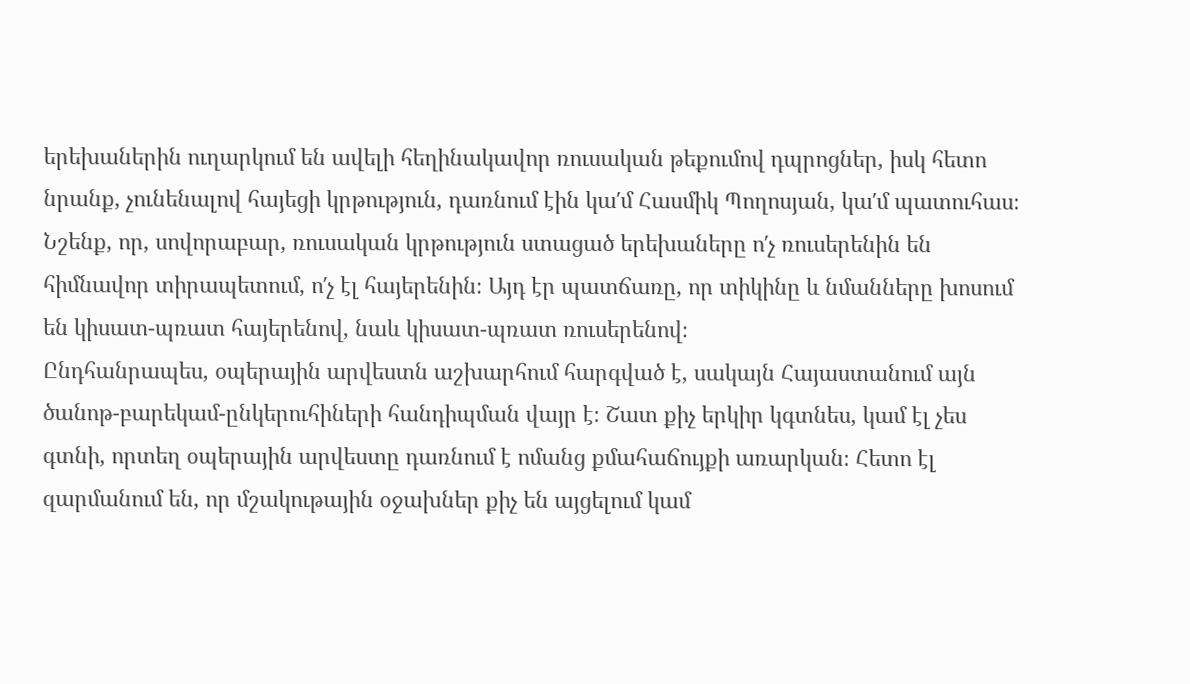երեխաներին ուղարկում են ավելի հեղինակավոր ռուսական թեքումով դպրոցներ, իսկ հետո նրանք, չունենալով հայեցի կրթություն, դառնում էին կա′մ Հասմիկ Պողոսյան, կա′մ պատուհաս։ Նշենք, որ, սովորաբար, ռուսական կրթություն ստացած երեխաները ո′չ ռուսերենին են հիմնավոր տիրապետում, ո′չ էլ հայերենին։ Այդ էր պատճառը, որ տիկինը և նմանները խոսում են կիսատ-պռատ հայերենով, նաև կիսատ-պռատ ռուսերենով։
Ընդհանրապես, օպերային արվեստն աշխարհում հարգված է, սակայն Հայաստանում այն ծանոթ-բարեկամ-ընկերուհիների հանդիպման վայր է։ Շատ քիչ երկիր կգտնես, կամ էլ չես գտնի, որտեղ օպերային արվեստը դառնում է ոմանց քմահաճույքի առարկան։ Հետո էլ զարմանում են, որ մշակութային օջախներ քիչ են այցելում կամ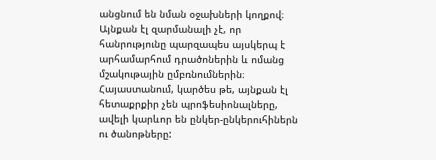անցնում են նման օջախների կողքով։ Այնքան էլ զարմանալի չէ, որ հանրությունը պարզապես այսկերպ է արհամարհում դրածոներին և ոմանց մշակութային ըմբռնումներին։
Հայաստանում, կարծես թե, այնքան էլ հետաքրքիր չեն պրոֆեսիոնալները, ավելի կարևոր են ընկեր-ընկերուհիներն ու ծանոթները: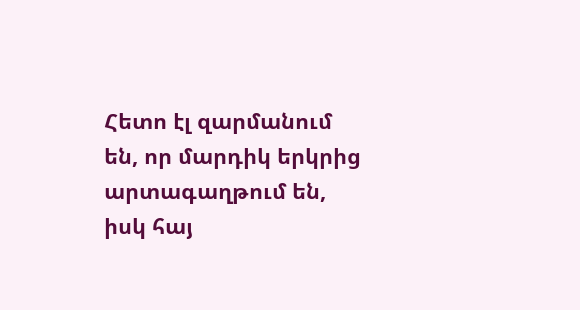Հետո էլ զարմանում են, որ մարդիկ երկրից արտագաղթում են, իսկ հայ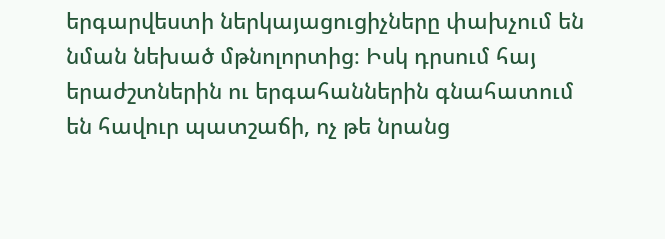երգարվեստի ներկայացուցիչները փախչում են նման նեխած մթնոլորտից։ Իսկ դրսում հայ երաժշտներին ու երգահաններին գնահատում են հավուր պատշաճի, ոչ թե նրանց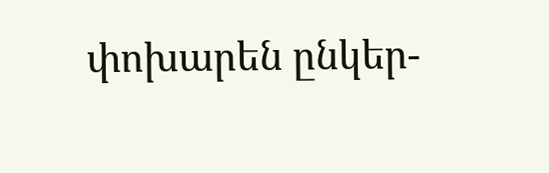փոխարեն ընկեր-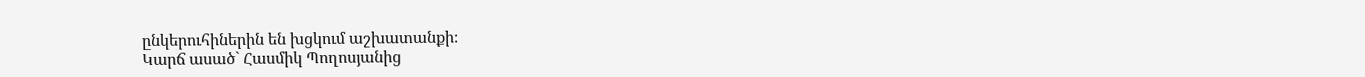ընկերուհիներին են խցկում աշխատանքի։
Կարճ ասած` Հասմիկ Պողոսյանից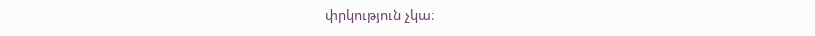փրկություն չկա։